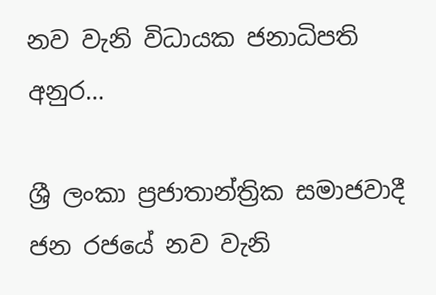නව වැනි විධායක ජනාධිපති අනුර…

ශ්‍රී ලංකා ප්‍රජාතාන්ත්‍රික සමාජවාදී ජන රජයේ නව වැනි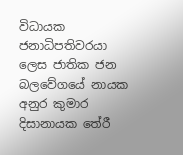විධායක ජනාධිපතිවරයා ලෙස ජාතික ජන බලවේගයේ නායක අනුර කුමාර දිසානායක තේරී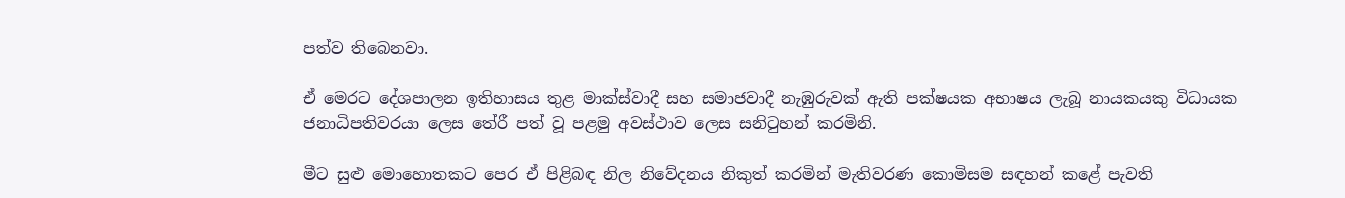පත්ව තිබෙනවා.

ඒ මෙරට දේශපාලන ඉතිහාසය තුළ මාක්ස්වාදී සහ සමාජවාදී නැඹුරුවක් ඇති පක්ෂයක අභාෂය ලැබූ නායකයකු විධායක ජනාධිපතිවරයා ලෙස තේරී පත් වූ පළමු අවස්ථාව ලෙස සනිටුහන් කරමිනි.

මීට සුළු මොහොතකට පෙර ඒ පිළිබඳ නිල නිවේදනය නිකුත් කරමින් මැතිවරණ කොමිසම සඳහන් කළේ පැවති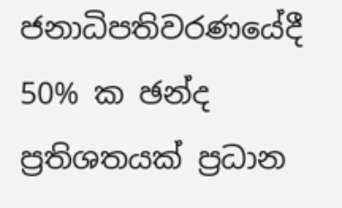ජනාධිපතිවරණයේදී 50% ක ඡන්ද ප්‍රතිශතයක් ප්‍රධාන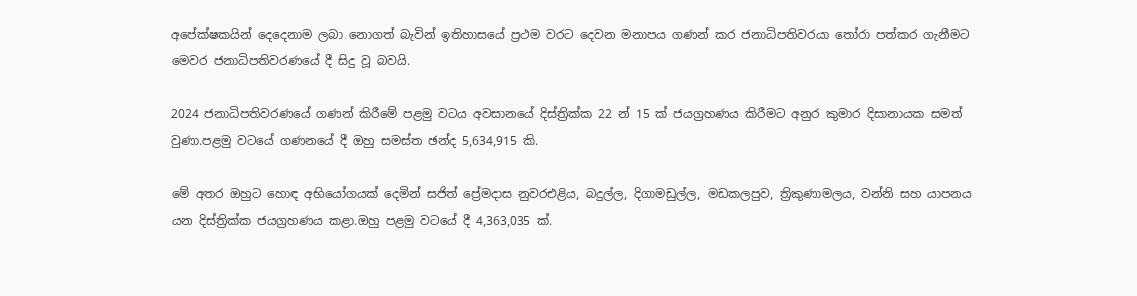අපේක්ෂකයින් දෙදෙනාම ලබා නොගත් බැවින් ඉතිහාසයේ ප්‍රථම වරට දෙවන මනාපය ගණන් කර ජනාධිපතිවරයා තෝරා පත්කර ගැනීමට මෙවර ජනාධිපතිවරණයේ දී සිදු වූ බවයි.

2024 ජනාධිපතිවරණයේ ගණන් කිරීමේ පළමු වටය අවසානයේ දිස්ත්‍රික්ක 22 න් 15 ක් ජයග්‍රහණය කිරීමට අනුර කුමාර දිසානායක සමත් වුණා.පළමු වටයේ ගණනයේ දී ඔහු සමස්ත ඡන්ද 5,634,915 කි.

මේ අතර ඔහුට හොඳ අභියෝගයක් දෙමින් සජිත් ප්‍රේමදාස නුවරඑළිය, බදුල්ල, දිගාමඩුල්ල, මඩකලපුව, ත්‍රිකුණාමලය, වන්නි සහ යාපනය යන දිස්ත්‍රික්ක ජයග්‍රහණය කළා.ඔහු පළමු වටයේ දී 4,363,035 ක්.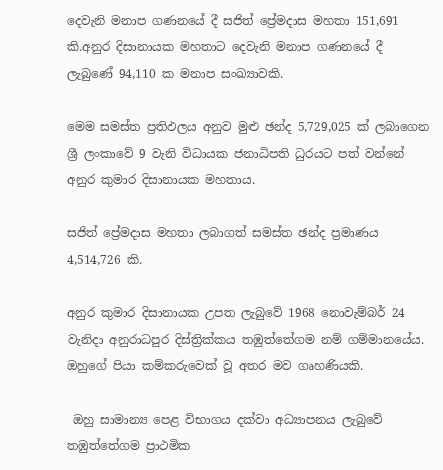දෙවැනි මනාප ගණනයේ දී සජිත් ප්‍රේමදාස මහතා 151,691 කි.අනුර දිසානායක මහතාට දෙවැනි මනාප ගණනයේ දී ලැබුණේ 94,110 ක මනාප සංඛ්‍යාවකි.

මෙම සමස්ත ප්‍රතිඵලය අනුව මුළු ඡන්ද 5,729,025 ක් ලබාගෙන ශ්‍රී ලංකාවේ 9 වැනි විධායක ජනාධිපති ධුරයට පත් වන්නේ අනුර කුමාර දිසානායක මහතාය.

සජිත් ප්‍රේමදාස මහතා ලබාගත් සමස්ත ඡන්ද ප්‍රමාණය 4,514,726 කි.

අනුර කුමාර දිසානායක උපත ලැබුවේ 1968 නොවැම්බර් 24 වැනිදා අනුරාධපුර දිස්ත්‍රික්කය තඹුත්තේගම නම් ගම්මානයේය. ඔහුගේ පියා කම්කරුවෙක් වූ අතර මව ගෘහණියකි.

 ඔහු සාමාන්‍ය පෙළ විභාගය දක්වා අධ්‍යාපනය ලැබුවේ තඹුත්තේගම ප්‍රාථමික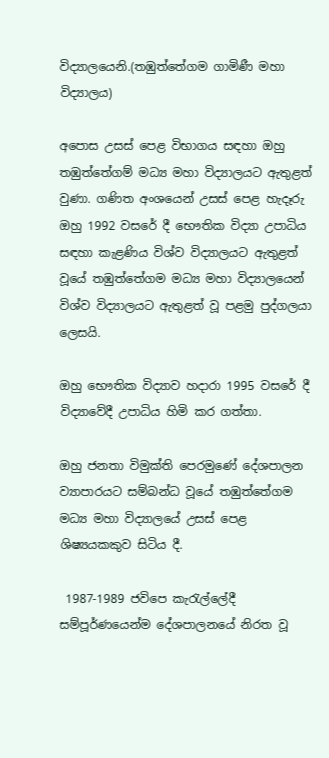විද්‍යාලයෙනි.(තඹුත්තේගම ගාමිණී මහා විද්‍යාලය)

අපොස උසස් පෙළ විභාගය සඳහා ඔහු තඹුත්තේගම් මධ්‍ය මහා විද්‍යාලයට ඇතුළත් වුණා. ගණිත අංශයෙන් උසස් පෙළ හැදෑරු ඔහු 1992 වසරේ දී භෞතික විද්‍යා උපාධිය සඳහා කැළණිය විශ්ව විද්‍යාලයට ඇතුළත් වූයේ තඹුත්තේගම මධ්‍ය මහා විද්‍යාලයෙන්  විශ්ව විද්‍යාලයට ඇතුළත් වූ පළමු පුද්ගලයා ලෙසයි.

ඔහු භෞතික විද්‍යාව හදාරා 1995 වසරේ දී විද්‍යාවේදී උපාධිය හිමි කර ගත්තා.

ඔහු ජනතා විමුක්ති පෙරමුණේ දේශපාලන ව්‍යාපාරයට සම්බන්ධ වූයේ තඹුත්තේගම මධ්‍ය මහා විද්‍යාලයේ උසස් පෙළ ශිෂ්‍යයකකුව සිටිය දී.

 1987-1989 ජවිපෙ කැරැල්ලේදී සම්පූර්ණයෙන්ම දේශපාලනයේ නිරත වූ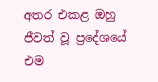අතර එකළ ඔහු ජීවත් වූ ප්‍රදේශයේ එම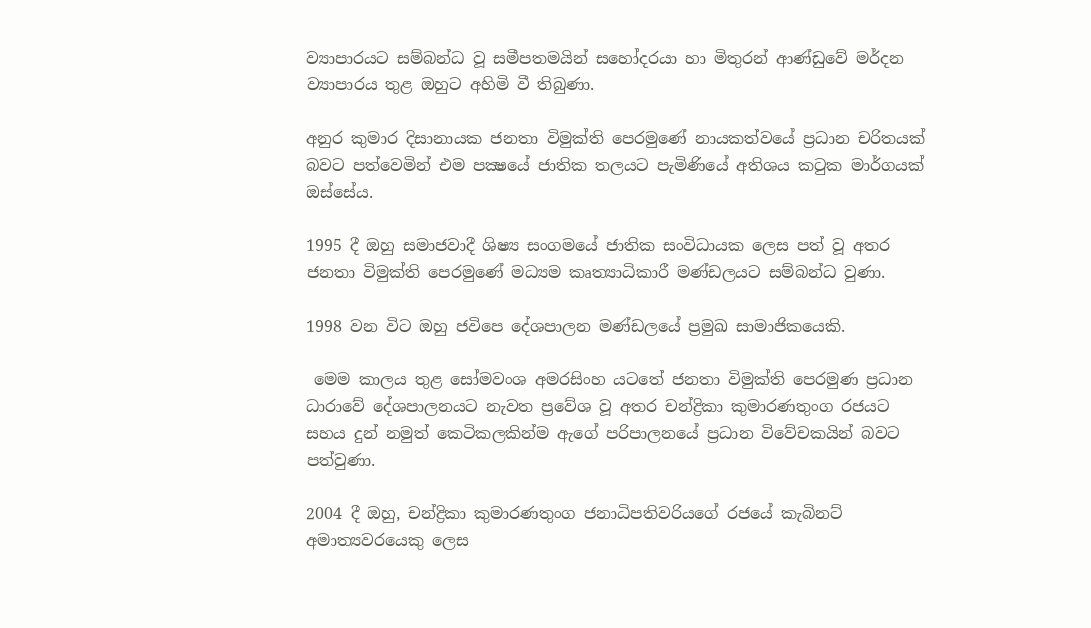ව්‍යාපාරයට සම්බන්ධ වූ සමීපතමයින් සහෝදරයා හා මිතුරන් ආණ්ඩුවේ මර්දන ව්‍යාපාරය තුළ ඔහුට අහිමි වී තිබුණා.

අනුර කුමාර දිසානායක ජනතා විමුක්ති පෙරමුණේ නායකත්වයේ ප්‍රධාන චරිතයක් බවට පත්වෙමින් එම පක්‍ෂයේ ජාතික තලයට පැමිණියේ අතිශය කටුක මාර්ගයක් ඔස්සේය.

1995 දී ඔහු සමාජවාදී ශිෂ්‍ය සංගමයේ ජාතික සංවිධායක ලෙස පත් වූ අතර ජනතා විමුක්ති පෙරමුණේ මධ්‍යම කෘත්‍යාධිකාරී මණ්ඩලයට සම්බන්ධ වුණා.

1998 වන විට ඔහු ජවිපෙ දේශපාලන මණ්ඩලයේ ප්‍රමුඛ සාමාජිකයෙකි.

 මෙම කාලය තුළ සෝමවංශ අමරසිංහ යටතේ ජනතා විමුක්ති පෙරමුණ ප්‍රධාන ධාරාවේ දේශපාලනයට නැවත ප්‍රවේශ වූ අතර චන්ද්‍රිකා කුමාරණතුංග රජයට සහය දුන් නමුත් කෙටිකලකින්ම ඇගේ පරිපාලනයේ ප්‍රධාන විවේචකයින් බවට පත්වුණා.

2004 දී ඔහු, චන්ද්‍රිකා කුමාරණතුංග ජනාධිපතිවරියගේ රජයේ කැබිනට් අමාත්‍යවරයෙකු ලෙස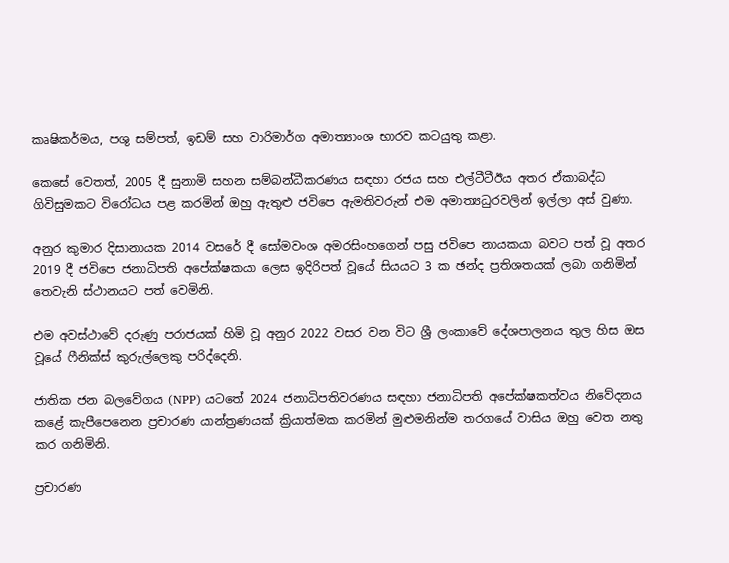කෘෂිකර්මය, පශු සම්පත්, ඉඩම් සහ වාරිමාර්ග අමාත්‍යාංශ භාරව කටයුතු කළා.

කෙසේ වෙතත්, 2005 දී සුනාමි සහන සම්බන්ධීකරණය සඳහා රජය සහ එල්ටීටීඊය අතර ඒකාබද්ධ ගිවිසුමකට විරෝධය පළ කරමින් ඔහු ඇතුළු ජවිපෙ ඇමතිවරුන් එම අමාත්‍යධුරවලින් ඉල්ලා අස් වුණා.

අනුර කුමාර දිසානායක 2014 වසරේ දී සෝමවංශ අමරසිංහගෙන් පසු ජවිපෙ නායකයා බවට පත් වූ අතර 2019 දී ජවිපෙ ජනාධිපති අපේක්ෂකයා ලෙස ඉදිරිපත් වූයේ සියයට 3 ක ඡන්ද ප්‍රතිශතයක් ලබා ගනිමින් තෙවැනි ස්ථානයට පත් වෙමිනි.

එම අවස්ථාවේ දරුණු පරාජයක් හිමි වූ අනුර 2022 වසර වන විට ශ්‍රී ලංකාවේ දේශපාලනය තුල හිස ඔස වූයේ ෆීනික්ස් කුරුල්ලෙකු පරිද්දෙනි.

ජාතික ජන බලවේගය (NPP) යටතේ 2024 ජනාධිපතිවරණය සඳහා ජනාධිපති අපේක්ෂකත්වය නිවේදනය කළේ කැපීපෙනෙන ප්‍රචාරණ යාන්ත්‍රණයක් ක්‍රියාත්මක කරමින් මුළුමනින්ම තරගයේ වාසිය ඔහු වෙත නතු කර ගනිමිනි.

ප්‍රචාරණ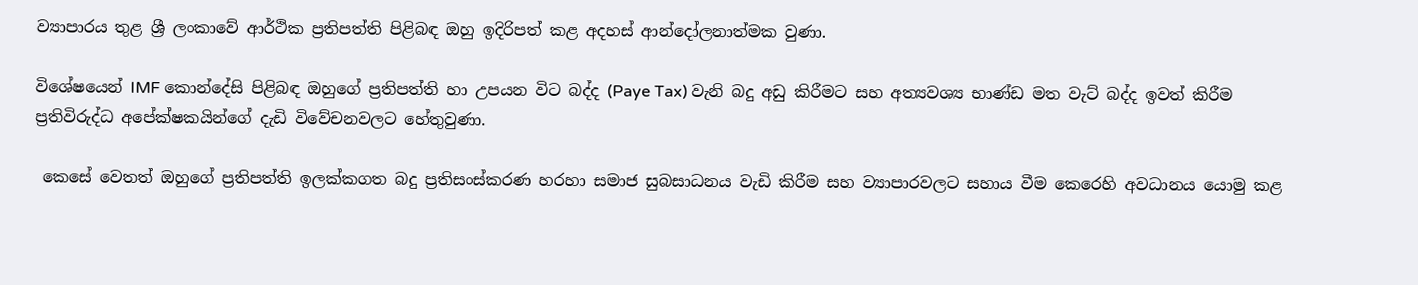ව්‍යාපාරය තුළ ශ්‍රී ලංකාවේ ආර්ථික ප්‍රතිපත්ති පිළිබඳ ඔහු ඉදිරිපත් කළ අදහස් ආන්දෝලනාත්මක වුණා.

විශේෂයෙන් IMF කොන්දේසි පිළිබඳ ඔහුගේ ප්‍රතිපත්ති හා උපයන විට බද්ද (Paye Tax) වැනි බදු අඩු කිරීමට සහ අත්‍යවශ්‍ය භාණ්ඩ මත වැට් බද්ද ඉවත් කිරීම ප්‍රතිවිරුද්ධ අපේක්ෂකයින්ගේ දැඩි විවේචනවලට හේතුවුණා.

 කෙසේ වෙතත් ඔහුගේ ප්‍රතිපත්ති ඉලක්කගත බදු ප්‍රතිසංස්කරණ හරහා සමාජ සුබසාධනය වැඩි කිරීම සහ ව්‍යාපාරවලට සහාය වීම කෙරෙහි අවධානය යොමු කළ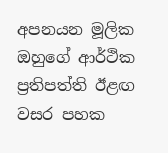අපනයන මූලික ඔහුගේ ආර්ථික ප්‍රතිපත්ති ඊළඟ වසර පහක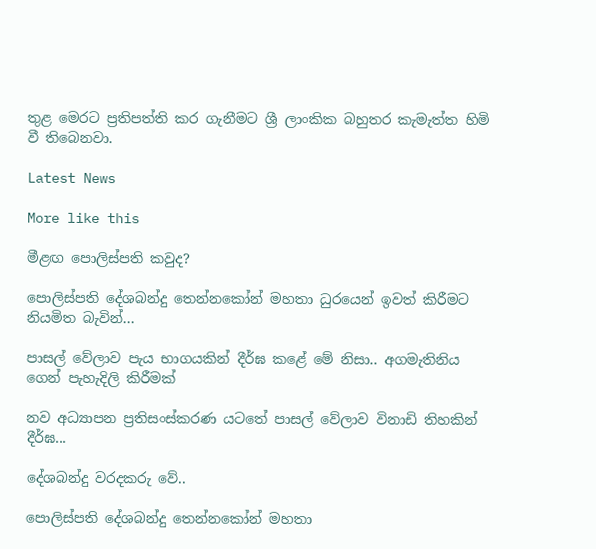තුළ මෙරට ප්‍රතිපත්ති කර ගැනීමට ශ්‍රී ලාංකික බහුතර කැමැත්ත හිමි වී තිබෙනවා.

Latest News

More like this

මීළඟ පොලිස්පති කවුද?

පොලිස්පති දේශබන්දු තෙන්නකෝන් මහතා ධුරයෙන් ඉවත් කිරීමට නියමිත බැවින්...

පාසල් වේලාව පැය භාගයකින් දීර්ඝ කළේ මේ නිසා.. අගමැතිනිය ගෙන් පැහැදිලි කිරීමක්

නව අධ්‍යාපන ප්‍රතිසංස්කරණ යටතේ පාසල් වේලාව විනාඩි තිහකින් දීර්ඝ...

දේශබන්දු වරදකරු වේ..

පොලිස්පති දේශබන්දු තෙන්නකෝන් මහතා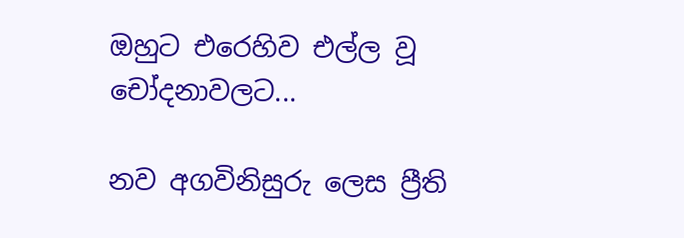ඔහුට එරෙහිව එල්ල වූ චෝදනාවලට...

නව අගවිනිසුරු ලෙස ප්‍රීති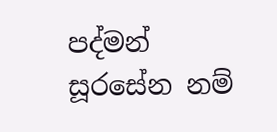පද්මන් සූරසේන නම්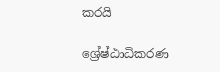කරයි

ශ්‍රේෂ්ඨාධිකරණ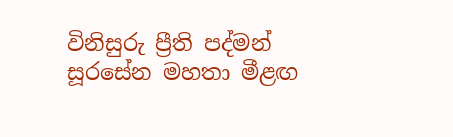විනිසුරු ප්‍රීති පද්මන් සූරසේන මහතා මීළඟ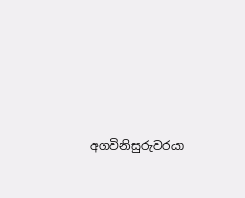අගවිනිසුරුවරයා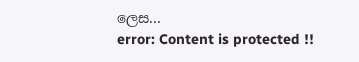ලෙස...
error: Content is protected !!